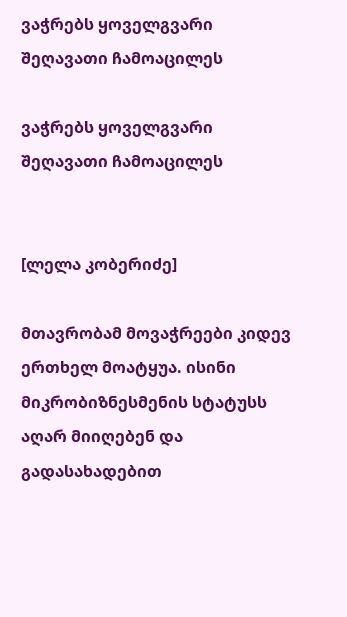ვაჭრებს ყოველგვარი შეღავათი ჩამოაცილეს

ვაჭრებს ყოველგვარი შეღავათი ჩამოაცილეს


[ლელა კობერიძე]

მთავრობამ მოვაჭრეები კიდევ ერთხელ მოატყუა. ისინი მიკრობიზნესმენის სტატუსს აღარ მიიღებენ და გადასახადებით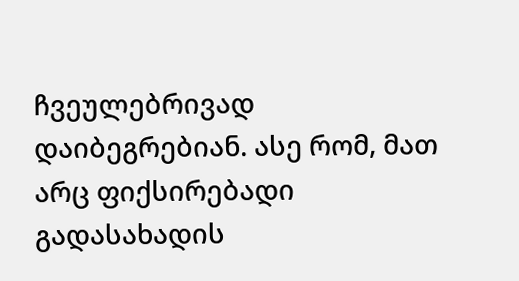ჩვეულებრივად დაიბეგრებიან. ასე რომ, მათ არც ფიქსირებადი გადასახადის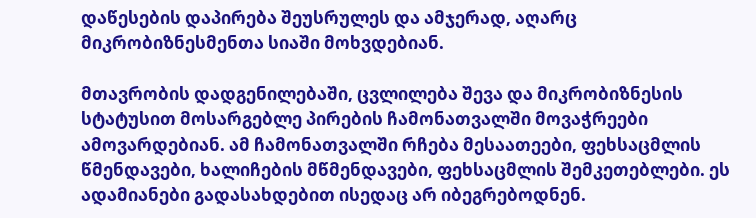დაწესების დაპირება შეუსრულეს და ამჯერად, აღარც მიკრობიზნესმენთა სიაში მოხვდებიან.

მთავრობის დადგენილებაში, ცვლილება შევა და მიკრობიზნესის სტატუსით მოსარგებლე პირების ჩამონათვალში მოვაჭრეები ამოვარდებიან. ამ ჩამონათვალში რჩება მესაათეები, ფეხსაცმლის წმენდავები, ხალიჩების მწმენდავები, ფეხსაცმლის შემკეთებლები. ეს ადამიანები გადასახდებით ისედაც არ იბეგრებოდნენ.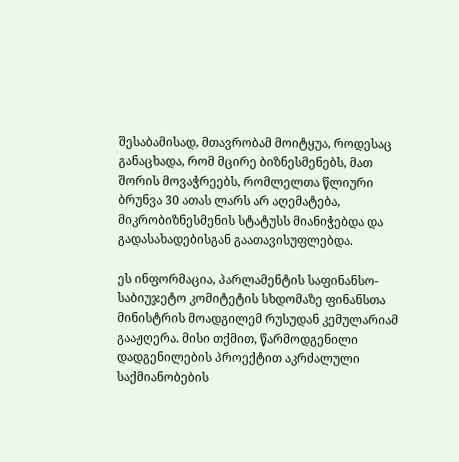შესაბამისად, მთავრობამ მოიტყუა, როდესაც განაცხადა, რომ მცირე ბიზნესმენებს, მათ შორის მოვაჭრეებს, რომლელთა წლიური ბრუნვა 30 ათას ლარს არ აღემატება, მიკრობიზნესმენის სტატუსს მიანიჭებდა და გადასახადებისგან გაათავისუფლებდა.

ეს ინფორმაცია, პარლამენტის საფინანსო-საბიუჯეტო კომიტეტის სხდომაზე ფინანსთა მინისტრის მოადგილემ რუსუდან კემულარიამ გააჟღერა. მისი თქმით, წარმოდგენილი დადგენილების პროექტით აკრძალული საქმიანობების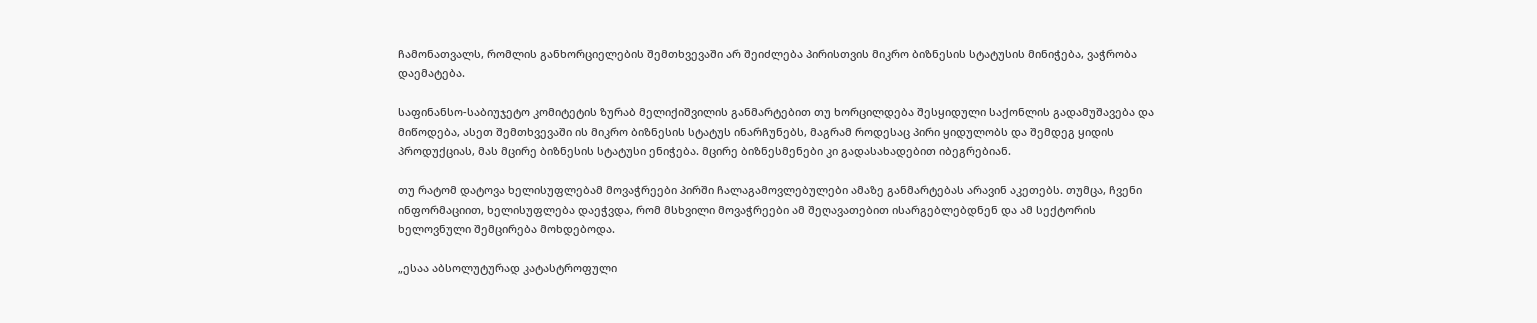ჩამონათვალს, რომლის განხორციელების შემთხვევაში არ შეიძლება პირისთვის მიკრო ბიზნესის სტატუსის მინიჭება, ვაჭრობა დაემატება.

საფინანსო-საბიუჯეტო კომიტეტის ზურაბ მელიქიშვილის განმარტებით თუ ხორცილდება შესყიდული საქონლის გადამუშავება და მიწოდება, ასეთ შემთხვევაში ის მიკრო ბიზნესის სტატუს ინარჩუნებს, მაგრამ როდესაც პირი ყიდულობს და შემდეგ ყიდის პროდუქციას, მას მცირე ბიზნესის სტატუსი ენიჭება. მცირე ბიზნესმენები კი გადასახადებით იბეგრებიან.

თუ რატომ დატოვა ხელისუფლებამ მოვაჭრეები პირში ჩალაგამოვლებულები ამაზე განმარტებას არავინ აკეთებს. თუმცა, ჩვენი ინფორმაციით, ხელისუფლება დაეჭვდა, რომ მსხვილი მოვაჭრეები ამ შეღავათებით ისარგებლებდნენ და ამ სექტორის ხელოვნული შემცირება მოხდებოდა.

„ესაა აბსოლუტურად კატასტროფული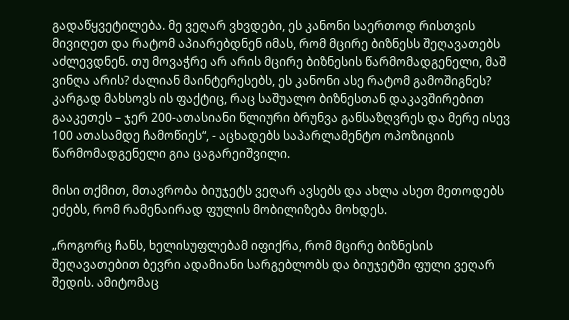გადაწყვეტილება. მე ვეღარ ვხვდები, ეს კანონი საერთოდ რისთვის მივიღეთ და რატომ აპიარებდნენ იმას, რომ მცირე ბიზნესს შეღავათებს აძლევდნენ. თუ მოვაჭრე არ არის მცირე ბიზნესის წარმომადგენელი, მაშ ვინღა არის? ძალიან მაინტერესებს, ეს კანონი ასე რატომ გამოშიგნეს?  კარგად მახსოვს ის ფაქტიც, რაც საშუალო ბიზნესთან დაკავშირებით გააკეთეს – ჯერ 200-ათასიანი წლიური ბრუნვა განსაზღვრეს და მერე ისევ 100 ათასამდე ჩამოწიეს“, - აცხადებს საპარლამენტო ოპოზიციის წარმომადგენელი გია ცაგარეიშვილი.

მისი თქმით, მთავრობა ბიუჯეტს ვეღარ ავსებს და ახლა ასეთ მეთოდებს ეძებს, რომ რამენაირად ფულის მობილიზება მოხდეს.

„როგორც ჩანს, ხელისუფლებამ იფიქრა, რომ მცირე ბიზნესის შეღავათებით ბევრი ადამიანი სარგებლობს და ბიუჯეტში ფული ვეღარ შედის. ამიტომაც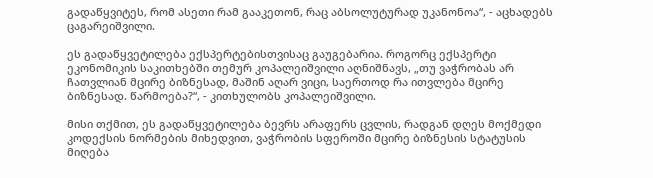გადაწყვიტეს, რომ ასეთი რამ გააკეთონ, რაც აბსოლუტურად უკანონოა“, - აცხადებს ცაგარეიშვილი.

ეს გადაწყვეტილება ექსპერტებისთვისაც გაუგებარია. როგორც ექსპერტი ეკონომიკის საკითხებში თემურ კოპალეიშვილი აღნიშნავს, „თუ ვაჭრობას არ ჩათვლიან მცირე ბიზნესად, მაშინ აღარ ვიცი, საერთოდ რა ითვლება მცირე ბიზნესად. წარმოება?“, - კითხულობს კოპალეიშვილი.

მისი თქმით, ეს გადაწყვეტილება ბევრს არაფერს ცვლის, რადგან დღეს მოქმედი კოდექსის ნორმების მიხედვით, ვაჭრობის სფეროში მცირე ბიზნესის სტატუსის მიღება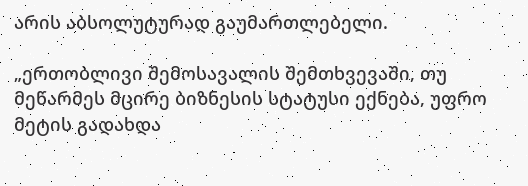არის აბსოლუტურად გაუმართლებელი.

„ერთობლივი შემოსავალის შემთხვევაში, თუ მეწარმეს მცირე ბიზნესის სტატუსი ექნება, უფრო მეტის გადახდა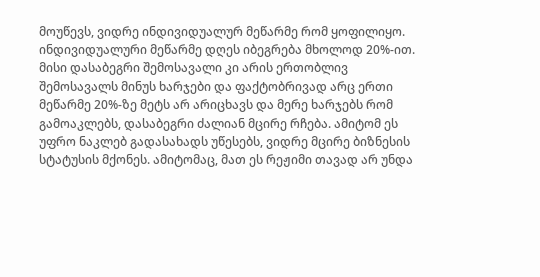მოუწევს, ვიდრე ინდივიდუალურ მეწარმე რომ ყოფილიყო. ინდივიდუალური მეწარმე დღეს იბეგრება მხოლოდ 20%-ით. მისი დასაბეგრი შემოსავალი კი არის ერთობლივ შემოსავალს მინუს ხარჯები და ფაქტობრივად არც ერთი მეწარმე 20%-ზე მეტს არ არიცხავს და მერე ხარჯებს რომ გამოაკლებს, დასაბეგრი ძალიან მცირე რჩება. ამიტომ ეს უფრო ნაკლებ გადასახადს უწესებს, ვიდრე მცირე ბიზნესის სტატუსის მქონეს. ამიტომაც, მათ ეს რეჟიმი თავად არ უნდა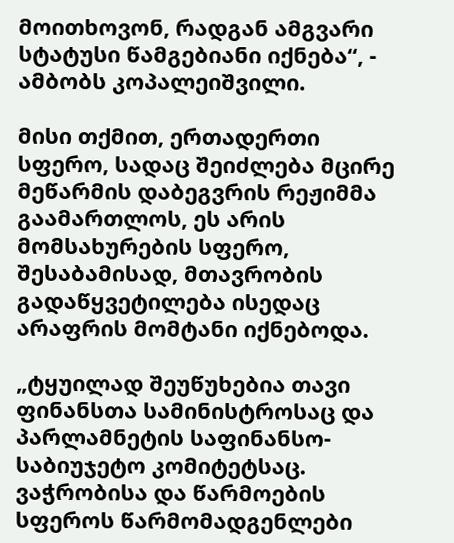მოითხოვონ, რადგან ამგვარი სტატუსი წამგებიანი იქნება“, - ამბობს კოპალეიშვილი.

მისი თქმით, ერთადერთი სფერო, სადაც შეიძლება მცირე მეწარმის დაბეგვრის რეჟიმმა გაამართლოს, ეს არის მომსახურების სფერო, შესაბამისად, მთავრობის გადაწყვეტილება ისედაც არაფრის მომტანი იქნებოდა.

„ტყუილად შეუწუხებია თავი ფინანსთა სამინისტროსაც და პარლამნეტის საფინანსო-საბიუჯეტო კომიტეტსაც. ვაჭრობისა და წარმოების სფეროს წარმომადგენლები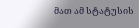მათ ამ სტატუსის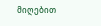მიღებით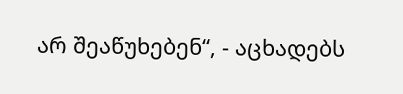არ შეაწუხებენ“, - აცხადებს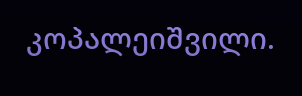კოპალეიშვილი.